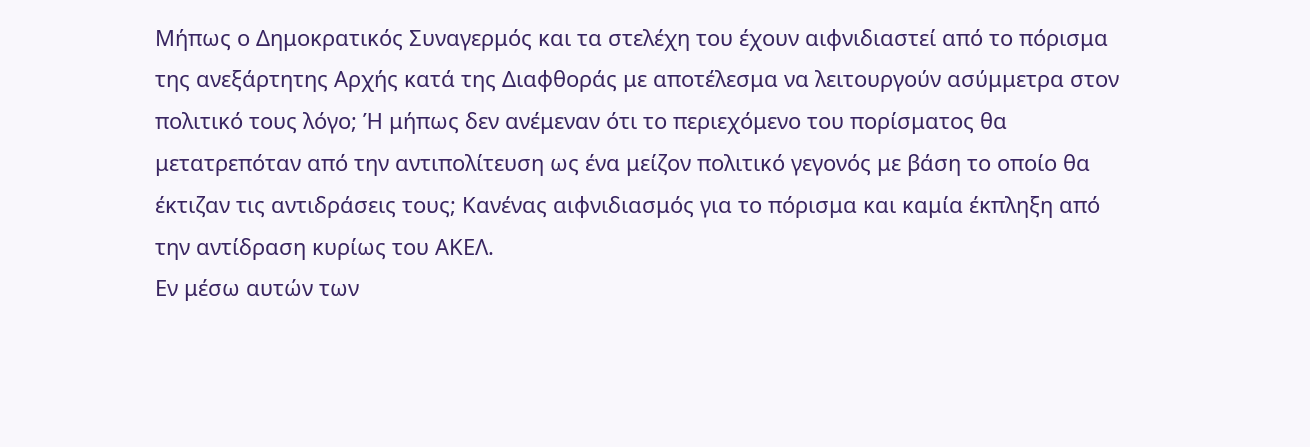Μήπως ο Δημοκρατικός Συναγερμός και τα στελέχη του έχουν αιφνιδιαστεί από το πόρισμα της ανεξάρτητης Αρχής κατά της Διαφθοράς με αποτέλεσμα να λειτουργούν ασύμμετρα στον πολιτικό τους λόγο; Ή μήπως δεν ανέμεναν ότι το περιεχόμενο του πορίσματος θα μετατρεπόταν από την αντιπολίτευση ως ένα μείζον πολιτικό γεγονός με βάση το οποίο θα έκτιζαν τις αντιδράσεις τους; Κανένας αιφνιδιασμός για το πόρισμα και καμία έκπληξη από την αντίδραση κυρίως του ΑΚΕΛ.
Εν μέσω αυτών των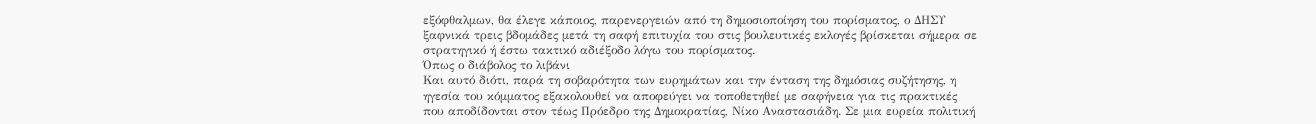εξόφθαλμων, θα έλεγε κάποιος, παρενεργειών από τη δημοσιοποίηση του πορίσματος, ο ΔΗΣΥ ξαφνικά τρεις βδομάδες μετά τη σαφή επιτυχία του στις βουλευτικές εκλογές βρίσκεται σήμερα σε στρατηγικό ή έστω τακτικό αδιέξοδο λόγω του πορίσματος.
Όπως ο διάβολος το λιβάνι
Και αυτό διότι, παρά τη σοβαρότητα των ευρημάτων και την ένταση της δημόσιας συζήτησης, η ηγεσία του κόμματος εξακολουθεί να αποφεύγει να τοποθετηθεί με σαφήνεια για τις πρακτικές που αποδίδονται στον τέως Πρόεδρο της Δημοκρατίας, Νίκο Αναστασιάδη. Σε μια ευρεία πολιτική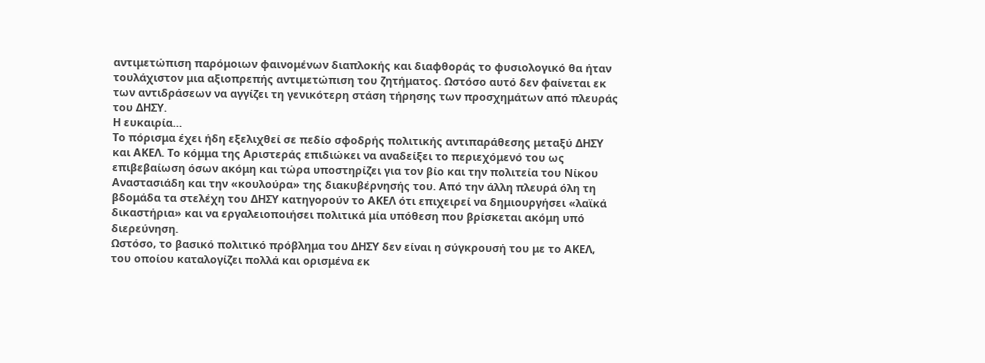αντιμετώπιση παρόμοιων φαινομένων διαπλοκής και διαφθοράς το φυσιολογικό θα ήταν τουλάχιστον μια αξιοπρεπής αντιμετώπιση του ζητήματος. Ωστόσο αυτό δεν φαίνεται εκ των αντιδράσεων να αγγίζει τη γενικότερη στάση τήρησης των προσχημάτων από πλευράς του ΔΗΣΥ.
Η ευκαιρία…
Το πόρισμα έχει ήδη εξελιχθεί σε πεδίο σφοδρής πολιτικής αντιπαράθεσης μεταξύ ΔΗΣΥ και ΑΚΕΛ. Το κόμμα της Αριστεράς επιδιώκει να αναδείξει το περιεχόμενό του ως επιβεβαίωση όσων ακόμη και τώρα υποστηρίζει για τον βίο και την πολιτεία του Νίκου Αναστασιάδη και την «κουλούρα» της διακυβέρνησής του. Από την άλλη πλευρά όλη τη βδομάδα τα στελέχη του ΔΗΣΥ κατηγορούν το ΑΚΕΛ ότι επιχειρεί να δημιουργήσει «λαϊκά δικαστήρια» και να εργαλειοποιήσει πολιτικά μία υπόθεση που βρίσκεται ακόμη υπό διερεύνηση.
Ωστόσο, το βασικό πολιτικό πρόβλημα του ΔΗΣΥ δεν είναι η σύγκρουσή του με το ΑΚΕΛ, του οποίου καταλογίζει πολλά και ορισμένα εκ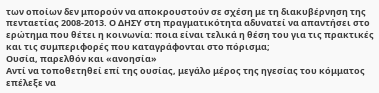των οποίων δεν μπορούν να αποκρουστούν σε σχέση με τη διακυβέρνηση της πενταετίας 2008-2013. Ο ΔΗΣΥ στη πραγματικότητα αδυνατεί να απαντήσει στο ερώτημα που θέτει η κοινωνία: ποια είναι τελικά η θέση του για τις πρακτικές και τις συμπεριφορές που καταγράφονται στο πόρισμα;
Ουσία, παρελθόν και «ανοησία»
Αντί να τοποθετηθεί επί της ουσίας, μεγάλο μέρος της ηγεσίας του κόμματος επέλεξε να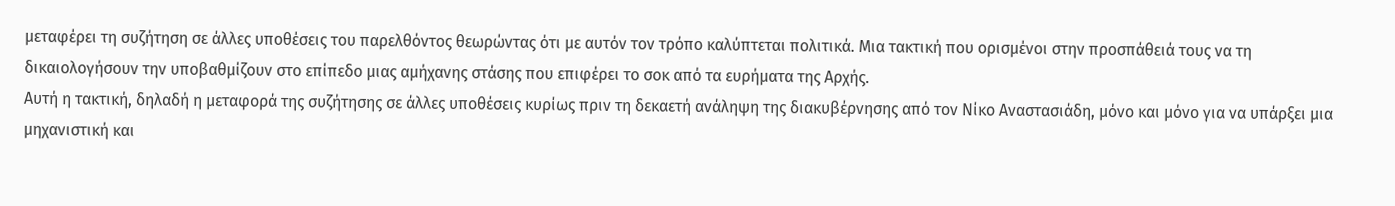μεταφέρει τη συζήτηση σε άλλες υποθέσεις του παρελθόντος θεωρώντας ότι με αυτόν τον τρόπο καλύπτεται πολιτικά. Μια τακτική που ορισμένοι στην προσπάθειά τους να τη δικαιολογήσουν την υποβαθμίζουν στο επίπεδο μιας αμήχανης στάσης που επιφέρει το σοκ από τα ευρήματα της Αρχής.
Αυτή η τακτική, δηλαδή η μεταφορά της συζήτησης σε άλλες υποθέσεις κυρίως πριν τη δεκαετή ανάληψη της διακυβέρνησης από τον Νίκο Αναστασιάδη, μόνο και μόνο για να υπάρξει μια μηχανιστική και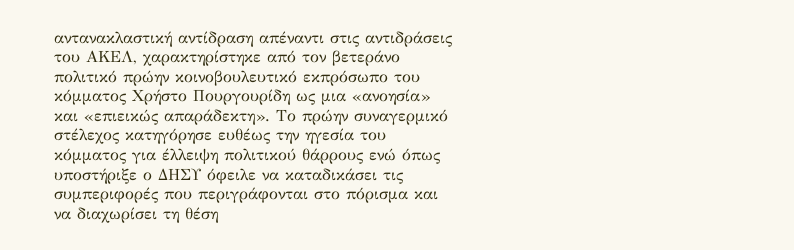αντανακλαστική αντίδραση απέναντι στις αντιδράσεις του ΑΚΕΛ, χαρακτηρίστηκε από τον βετεράνο πολιτικό πρώην κοινοβουλευτικό εκπρόσωπο του κόμματος Χρήστο Πουργουρίδη ως μια «ανοησία» και «επιεικώς απαράδεκτη». Το πρώην συναγερμικό στέλεχος κατηγόρησε ευθέως την ηγεσία του κόμματος για έλλειψη πολιτικού θάρρους ενώ όπως υποστήριξε ο ΔΗΣΥ όφειλε να καταδικάσει τις συμπεριφορές που περιγράφονται στο πόρισμα και να διαχωρίσει τη θέση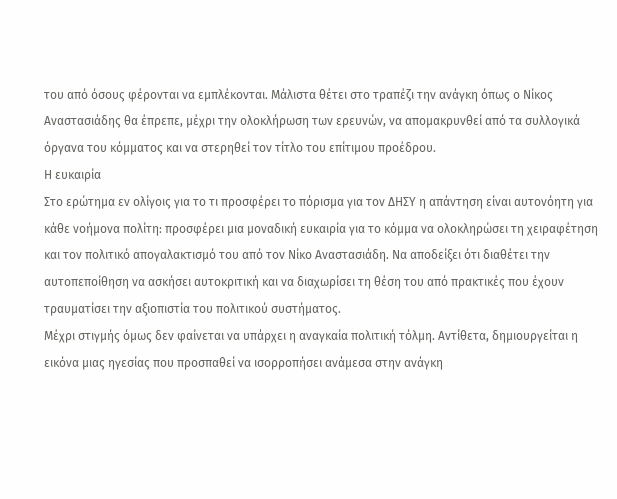του από όσους φέρονται να εμπλέκονται. Μάλιστα θέτει στο τραπέζι την ανάγκη όπως ο Νίκος Αναστασιάδης θα έπρεπε, μέχρι την ολοκλήρωση των ερευνών, να απομακρυνθεί από τα συλλογικά όργανα του κόμματος και να στερηθεί τον τίτλο του επίτιμου προέδρου.
Η ευκαιρία
Στο ερώτημα εν ολίγοις για το τι προσφέρει το πόρισμα για τον ΔΗΣΥ η απάντηση είναι αυτονόητη για κάθε νοήμονα πολίτη: προσφέρει μια μοναδική ευκαιρία για το κόμμα να ολοκληρώσει τη χειραφέτηση και τον πολιτικό απογαλακτισμό του από τον Νίκο Αναστασιάδη. Να αποδείξει ότι διαθέτει την αυτοπεποίθηση να ασκήσει αυτοκριτική και να διαχωρίσει τη θέση του από πρακτικές που έχουν τραυματίσει την αξιοπιστία του πολιτικού συστήματος.
Μέχρι στιγμής όμως δεν φαίνεται να υπάρχει η αναγκαία πολιτική τόλμη. Αντίθετα, δημιουργείται η εικόνα μιας ηγεσίας που προσπαθεί να ισορροπήσει ανάμεσα στην ανάγκη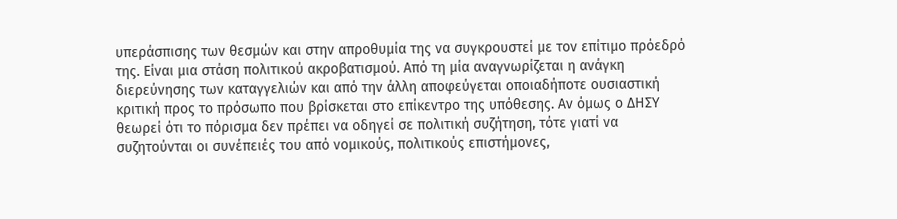υπεράσπισης των θεσμών και στην απροθυμία της να συγκρουστεί με τον επίτιμο πρόεδρό της. Είναι μια στάση πολιτικού ακροβατισμού. Από τη μία αναγνωρίζεται η ανάγκη διερεύνησης των καταγγελιών και από την άλλη αποφεύγεται οποιαδήποτε ουσιαστική κριτική προς το πρόσωπο που βρίσκεται στο επίκεντρο της υπόθεσης. Αν όμως ο ΔΗΣΥ θεωρεί ότι το πόρισμα δεν πρέπει να οδηγεί σε πολιτική συζήτηση, τότε γιατί να συζητούνται οι συνέπειές του από νομικούς, πολιτικούς επιστήμονες,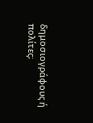δημοσιογράφους ή πολίτες;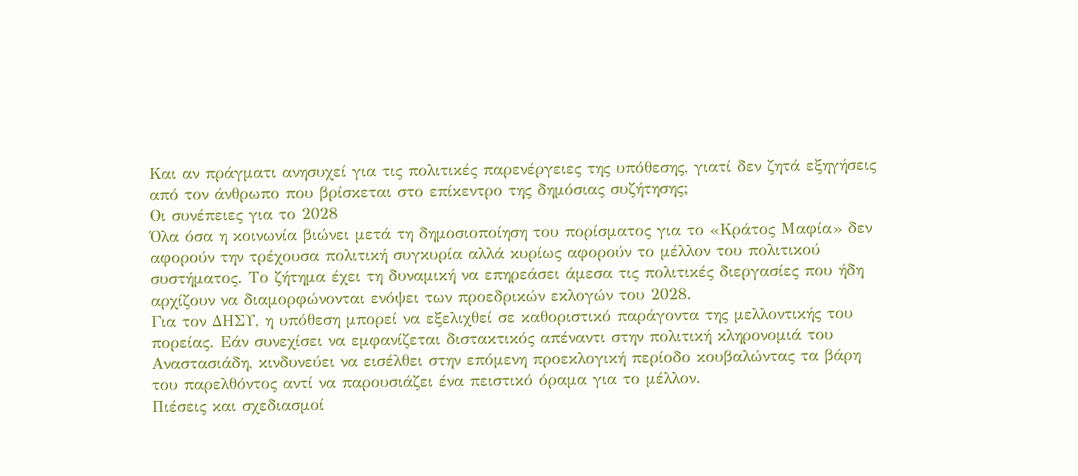Και αν πράγματι ανησυχεί για τις πολιτικές παρενέργειες της υπόθεσης, γιατί δεν ζητά εξηγήσεις από τον άνθρωπο που βρίσκεται στο επίκεντρο της δημόσιας συζήτησης;
Οι συνέπειες για το 2028
Όλα όσα η κοινωνία βιώνει μετά τη δημοσιοποίηση του πορίσματος για το «Κράτος Μαφία» δεν αφορούν την τρέχουσα πολιτική συγκυρία αλλά κυρίως αφορούν το μέλλον του πολιτικού συστήματος. Το ζήτημα έχει τη δυναμική να επηρεάσει άμεσα τις πολιτικές διεργασίες που ήδη αρχίζουν να διαμορφώνονται ενόψει των προεδρικών εκλογών του 2028.
Για τον ΔΗΣΥ, η υπόθεση μπορεί να εξελιχθεί σε καθοριστικό παράγοντα της μελλοντικής του πορείας. Εάν συνεχίσει να εμφανίζεται διστακτικός απέναντι στην πολιτική κληρονομιά του Αναστασιάδη, κινδυνεύει να εισέλθει στην επόμενη προεκλογική περίοδο κουβαλώντας τα βάρη του παρελθόντος αντί να παρουσιάζει ένα πειστικό όραμα για το μέλλον.
Πιέσεις και σχεδιασμοί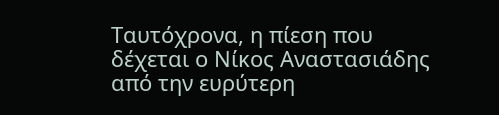Ταυτόχρονα, η πίεση που δέχεται ο Νίκος Αναστασιάδης από την ευρύτερη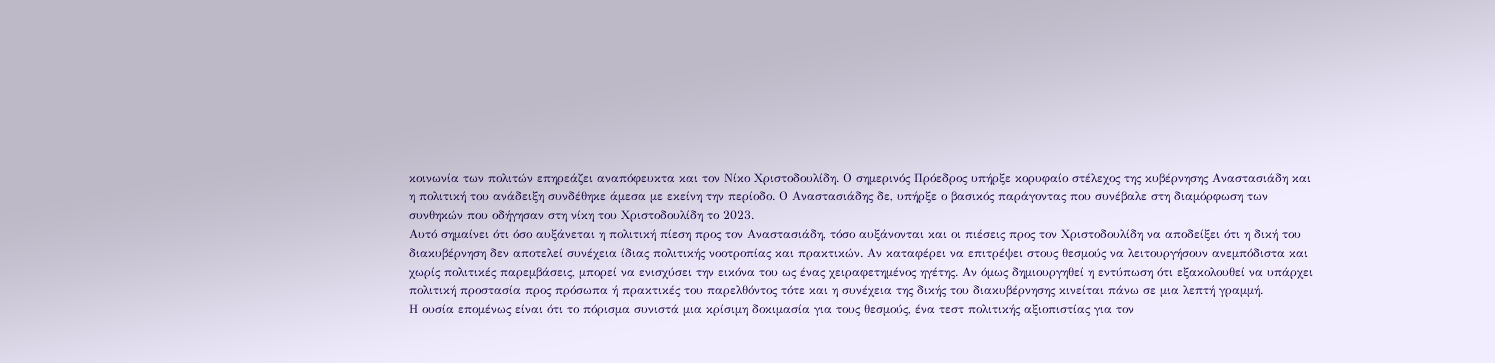κοινωνία των πολιτών επηρεάζει αναπόφευκτα και τον Νίκο Χριστοδουλίδη. Ο σημερινός Πρόεδρος υπήρξε κορυφαίο στέλεχος της κυβέρνησης Αναστασιάδη και η πολιτική του ανάδειξη συνδέθηκε άμεσα με εκείνη την περίοδο. Ο Αναστασιάδης δε, υπήρξε ο βασικός παράγοντας που συνέβαλε στη διαμόρφωση των συνθηκών που οδήγησαν στη νίκη του Χριστοδουλίδη το 2023.
Αυτό σημαίνει ότι όσο αυξάνεται η πολιτική πίεση προς τον Αναστασιάδη, τόσο αυξάνονται και οι πιέσεις προς τον Χριστοδουλίδη να αποδείξει ότι η δική του διακυβέρνηση δεν αποτελεί συνέχεια ίδιας πολιτικής νοοτροπίας και πρακτικών. Αν καταφέρει να επιτρέψει στους θεσμούς να λειτουργήσουν ανεμπόδιστα και χωρίς πολιτικές παρεμβάσεις, μπορεί να ενισχύσει την εικόνα του ως ένας χειραφετημένος ηγέτης. Αν όμως δημιουργηθεί η εντύπωση ότι εξακολουθεί να υπάρχει πολιτική προστασία προς πρόσωπα ή πρακτικές του παρελθόντος τότε και η συνέχεια της δικής του διακυβέρνησης κινείται πάνω σε μια λεπτή γραμμή.
Η ουσία επομένως είναι ότι το πόρισμα συνιστά μια κρίσιμη δοκιμασία για τους θεσμούς, ένα τεστ πολιτικής αξιοπιστίας για τον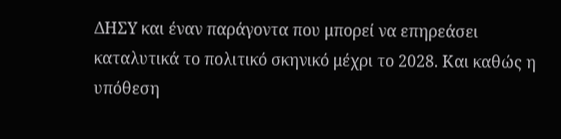ΔΗΣΥ και έναν παράγοντα που μπορεί να επηρεάσει καταλυτικά το πολιτικό σκηνικό μέχρι το 2028. Και καθώς η υπόθεση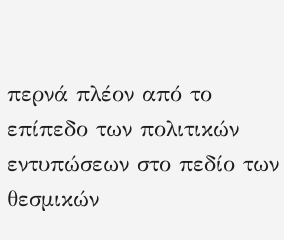περνά πλέον από το επίπεδο των πολιτικών εντυπώσεων στο πεδίο των θεσμικών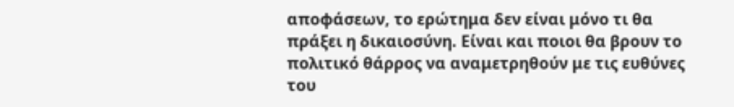αποφάσεων, το ερώτημα δεν είναι μόνο τι θα πράξει η δικαιοσύνη. Είναι και ποιοι θα βρουν το πολιτικό θάρρος να αναμετρηθούν με τις ευθύνες του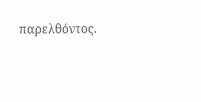παρελθόντος.